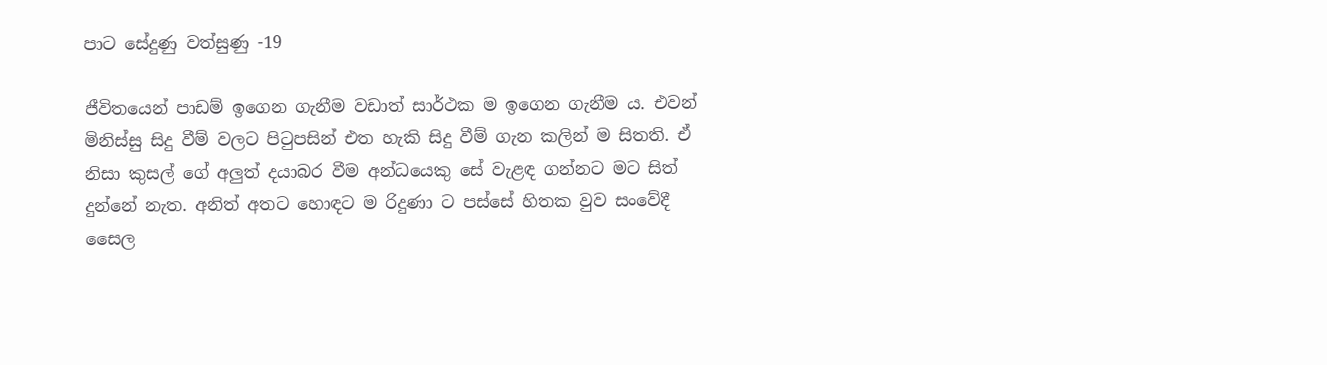පාට සේදුණු වත්සුණු -19

ජීවිතයෙන් පාඩම් ඉගෙන ගැනීම වඩාත් සාර්ථක ම ඉගෙන ගැනීම ය. එවන් මිනිස්සු සිදු වීම් වලට පිටුපසින් එත හැකි සිදු වීම් ගැන කලින් ම සිතති. ඒ නිසා කුසල් ගේ අලුත් දයාබර වීම අන්ධයෙකු සේ වැළඳ ගන්නට මට සිත් දුන්නේ නැත. අනිත් අතට හොඳට ම රිදුණා ට පස්සේ හිතක වුව සංවේදී සෛල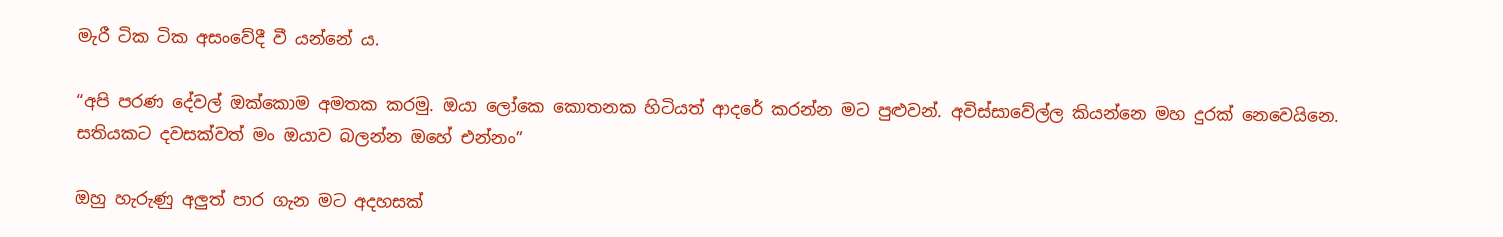මැරී ටික ටික අසංවේදී වී යන්නේ ය.

“අපි පරණ දේවල් ඔක්කොම අමතක කරමු. ඔයා ලෝකෙ කොතනක හිටියත් ආදරේ කරන්න මට පුළුවන්. අවිස්සාවේල්ල කියන්නෙ මහ දුරක් නෙවෙයිනෙ. සතියකට දවසක්වත් මං ඔයාව බලන්න ඔහේ එන්නං”

ඔහු හැරුණු අලුත් පාර ගැන මට අදහසක්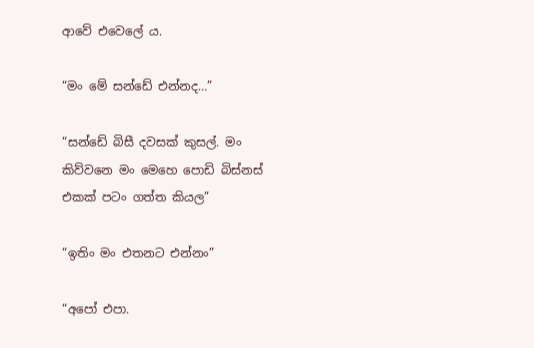ආවේ එවෙලේ ය.

“මං මේ සන්ඩේ එන්නද…”

“සන්ඩේ බිසී දවසක් කුසල්. මං කිව්වනෙ මං මෙහෙ පොඩි බිස්නස් එකක් පටං ගත්ත කියල”

“ඉතිං මං එතනට එන්නං”

“අපෝ එපා.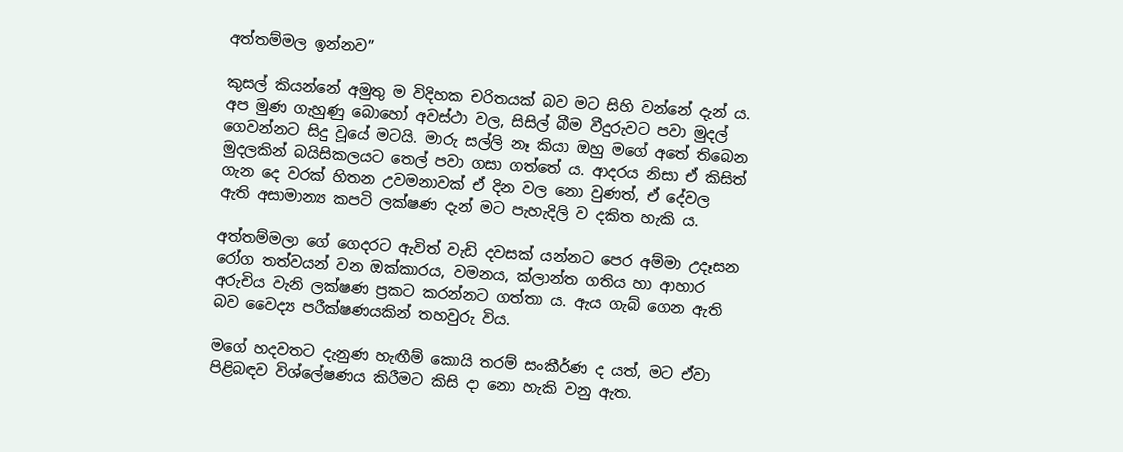අත්තම්මල ඉන්නව”

කුසල් කියන්නේ අමුතු ම විදිහක චරිතයක් බව මට සිහි වන්නේ දැන් ය. අප මුණ ගැහුණු බොහෝ අවස්ථා වල, සිසිල් බීම වීදුරුවට පවා මුදල් ගෙවන්නට සිදු වූයේ මටයි. මාරු සල්ලි නෑ කියා ඔහු මගේ අතේ තිබෙන මුදලකින් බයිසිකලයට තෙල් පවා ගසා ගත්තේ ය. ආදරය නිසා ඒ කිසිත් ගැන දෙ වරක් හිතන උවමනාවක් ඒ දින වල නො වුණත්, ඒ දේවල ඇති අසාමාන්‍ය කපටි ලක්ෂණ දැන් මට පැහැදිලි ව දකිත හැකි ය.

අත්තම්මලා ගේ ගෙදරට ඇවිත් වැඩි දවසක් යන්නට පෙර අම්මා උදෑසන රෝග තත්වයන් වන ඔක්කාරය, වමනය, ක්ලාන්ත ගතිය හා ආහාර අරුචිය වැනි ලක්ෂණ ප්‍රකට කරන්නට ගත්තා ය. ඇය ගැබ් ගෙන ඇති බව වෛද්‍ය පරීක්ෂණයකින් තහවුරු විය.

මගේ හදවතට දැනුණ හැඟීම් කොයි තරම් සංකීර්ණ ද යත්, මට ඒවා පිළිබඳව විශ්ලේෂණය කිරීමට කිසි දා නො හැකි වනු ඇත.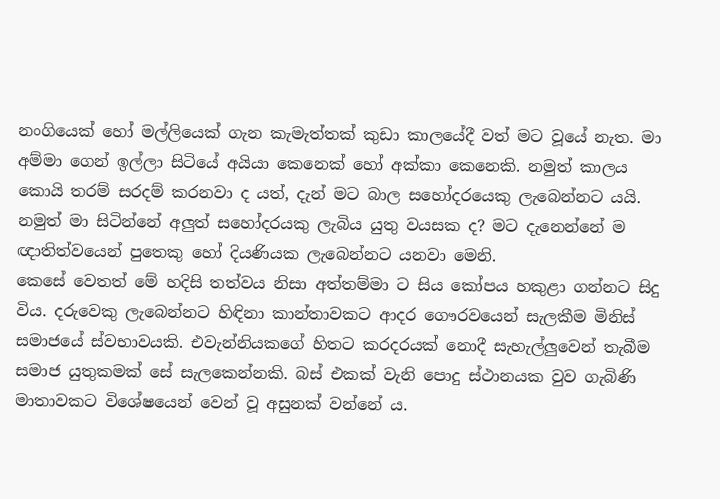නංගියෙක් හෝ මල්ලියෙක් ගැන කැමැත්තක් කුඩා කාලයේදී වත් මට වූයේ නැත. මා අම්මා ගෙන් ඉල්ලා සිටියේ අයියා කෙනෙක් හෝ අක්කා කෙනෙකි. නමුත් කාලය කොයි තරම් සරදම් කරනවා ද යත්, දැන් මට බාල සහෝදරයෙකු ලැබෙන්නට යයි.
නමුත් මා සිටින්නේ අලුත් සහෝදරයකු ලැබිය යුතු වයසක ද? මට දැනෙන්නේ ම ඥාතිත්වයෙන් පුතෙකු හෝ දියණියක ලැබෙන්නට යනවා මෙනි.
කෙසේ වෙතත් මේ හදිසි තත්වය නිසා අත්තම්මා ට සිය කෝපය හකුළා ගන්නට සිදු විය. දරුවෙකු ලැබෙන්නට හිඳිනා කාන්තාවකට ආදර ගෞරවයෙන් සැලකීම මිනිස් සමාජයේ ස්වභාවයකි. එවැන්නියකගේ හිතට කරදරයක් නොදී සැහැල්ලුවෙන් තැබීම සමාජ යුතුකමක් සේ සැලකෙන්නකි. බස් එකක් වැනි පොදු ස්ථානයක වුව ගැබිණි මාතාවකට විශේෂයෙන් වෙන් වූ අසුනක් වන්නේ ය.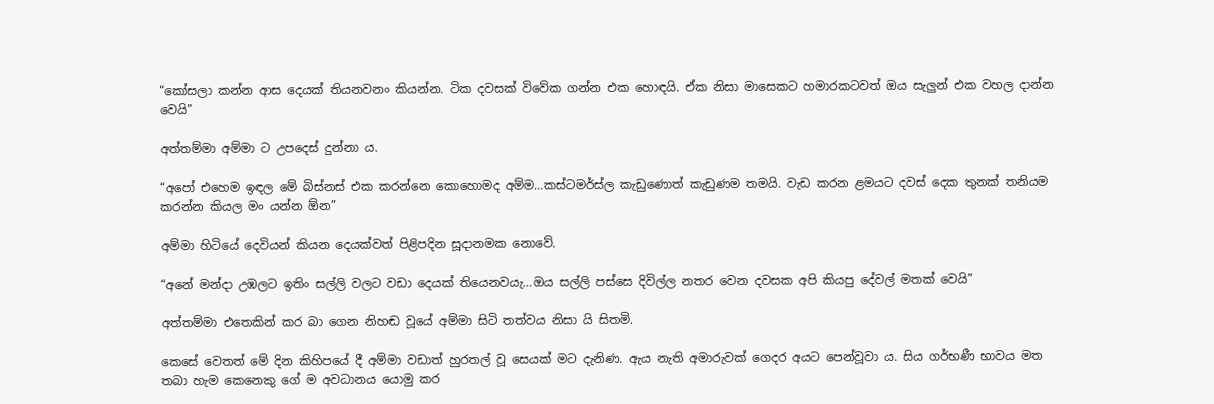“කෝසලා කන්න ආස දෙයක් තියනවනං කියන්න. ටික දවසක් විවේක ගන්න එක හොඳයි. ඒක නිසා මාසෙකට හමාරකටවත් ඔය සැලුන් එක වහල දාන්න වෙයි”

අත්තම්මා අම්මා ට උපදෙස් දුන්නා ය.

“අපෝ එහෙම ඉඳල මේ බිස්නස් එක කරන්නෙ කොහොමද අම්ම…කස්ටමර්ස්ල කැඩුණොත් කැඩුණම තමයි. වැඩ කරන ළමයට දවස් දෙක තුනක් තනියම කරන්න කියල මං යන්න ඕන”

අම්මා හිටියේ දෙවියන් කියන දෙයක්වත් පිළිපදින සූදානමක නොවේ.

“අනේ මන්දා උඹලට ඉතිං සල්ලි වලට වඩා දෙයක් තියෙනවයැ…ඔය සල්ලි පස්සෙ දිවිල්ල නතර වෙන දවසක අපි කියපු දේවල් මතක් වෙයි”

අත්තම්මා එතෙකින් කර බා ගෙන නිහඬ වූයේ අම්මා සිටි තත්වය නිසා යි සිතමි.

කෙසේ වෙතත් මේ දින කිහිපයේ දී අම්මා වඩාත් හුරතල් වූ සෙයක් මට දැනිණ. ඇය නැති අමාරුවක් ගෙදර අයට පෙන්වූවා ය. සිය ගර්භණී භාවය මත තබා හැම කෙනෙකු ගේ ම අවධානය යොමු කර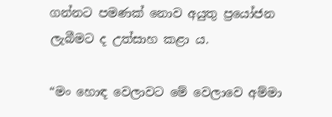ගන්නට පමණක් නොව අයුතු ප්‍රයෝජන ලැබීමට ද උත්සාහ කළා ය.

“මං හොඳ වෙලාවට මේ වෙලාවෙ අම්මා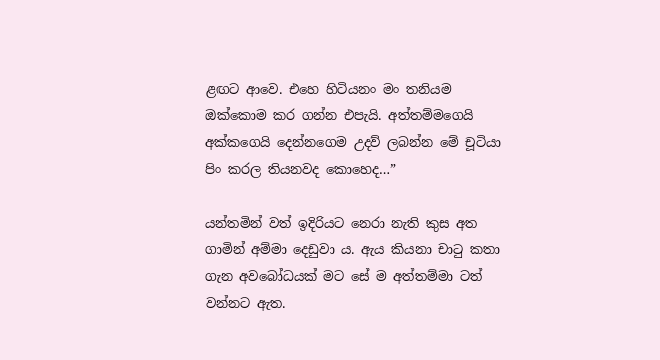ළඟට ආවෙ. එහෙ හිටියනං මං තනියම ඔක්කොම කර ගන්න එපැයි. අත්තම්මගෙයි අක්කගෙයි දෙන්නගෙම උදව් ලබන්න මේ චූටියා පිං කරල තියනවද කොහෙද…”

යන්තමින් වත් ඉදිරියට නෙරා නැති කුස අත ගාමින් අම්මා දෙඩුවා ය. ඇය කියනා චාටු කතා ගැන අවබෝධයක් මට සේ ම අත්තම්මා ටත් වන්නට ඇත.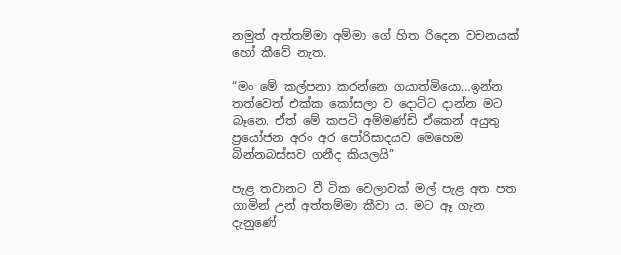නමුත් අත්තම්මා අම්මා ගේ හිත රිදෙන වචනයක් හෝ කීවේ නැත.

“මං මේ කල්පනා කරන්නෙ ගයාත්මියො…ඉන්න තත්වෙත් එක්ක කෝසලා ව දොට්ට දාන්න මට බෑනෙ. ඒත් මේ කපටි අම්මණ්ඩි ඒකෙන් අයුතු ප්‍රයෝජන අරං අර පෝරිසාදයව මෙහෙම බින්නබස්සව ගනීද කියලයි”

පැළ තවානට වී ටික වෙලාවක් මල් පැළ අත පත ගාමින් උන් අත්තම්මා කීවා ය. මට ඈ ගැන දැනුණේ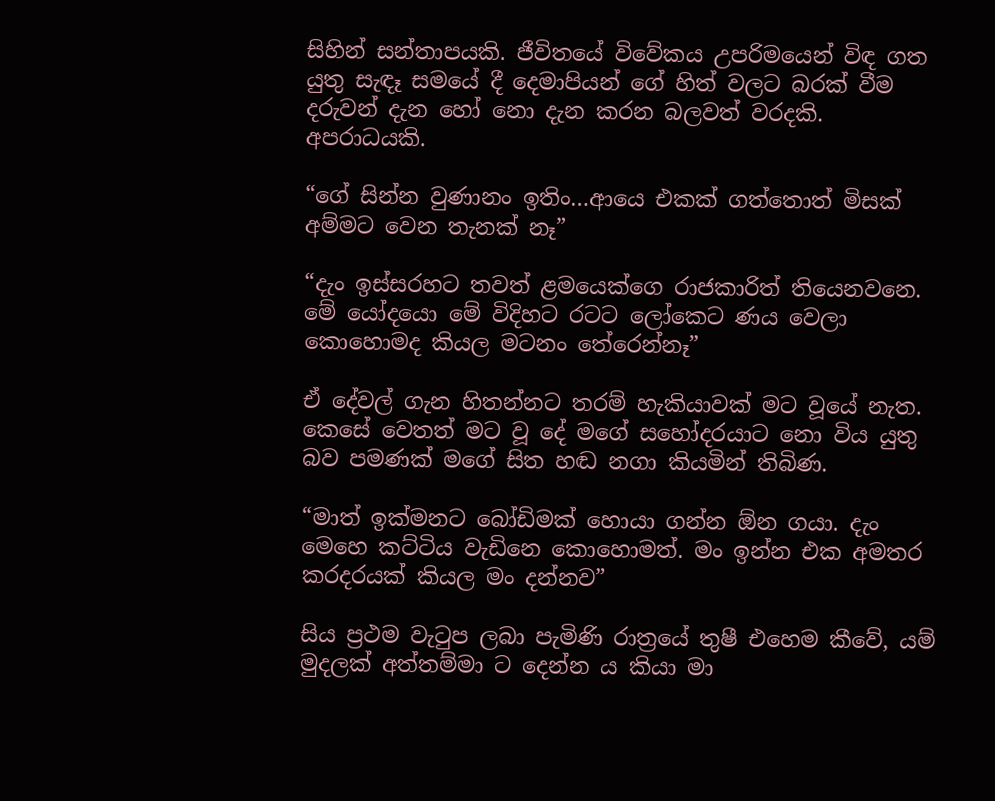සිහින් සන්තාපයකි. ජීවිතයේ විවේකය උපරිමයෙන් විඳ ගත යුතු සැඳෑ සමයේ දී දෙමාපියන් ගේ හිත් වලට බරක් වීම දරුවන් දැන හෝ නො දැන කරන බලවත් වරදකි. අපරාධයකි.

“ගේ සින්න වුණානං ඉතිං…ආයෙ එකක් ගත්තොත් මිසක් අම්මට වෙන තැනක් නෑ”

“දැං ඉස්සරහට තවත් ළමයෙක්ගෙ රාජකාරිත් තියෙනවනෙ. මේ යෝදයො මේ විදිහට රටට ලෝකෙට ණය වෙලා කොහොමද කියල මටනං තේරෙන්නෑ”

ඒ දේවල් ගැන හිතන්නට තරම් හැකියාවක් මට වූයේ නැත. කෙසේ වෙතත් මට වූ දේ මගේ සහෝදරයාට නො විය යුතු බව පමණක් මගේ සිත හඬ නගා කියමින් තිබිණ.

“මාත් ඉක්මනට බෝඩිමක් හොයා ගන්න ඕන ගයා. දැං මෙහෙ කට්ටිය වැඩිනෙ කොහොමත්. මං ඉන්න එක අමතර කරදරයක් කියල මං දන්නව”

සිය ප්‍රථම වැටුප ලබා පැමිණි රාත්‍රයේ තුෂී එහෙම කීවේ, යම් මුදලක් අත්තම්මා ට දෙන්න ය කියා මා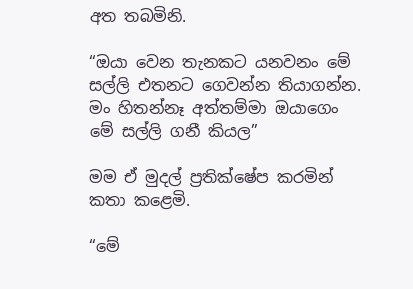අත තබමිනි.

“ඔයා වෙන තැනකට යනවනං මේ සල්ලි එතනට ගෙවන්න තියාගන්න. මං හිතන්නෑ අත්තම්මා ඔයාගෙං මේ සල්ලි ගනී කියල”

මම ඒ මුදල් ප්‍රතික්ෂේප කරමින් කතා කළෙමි.

“මේ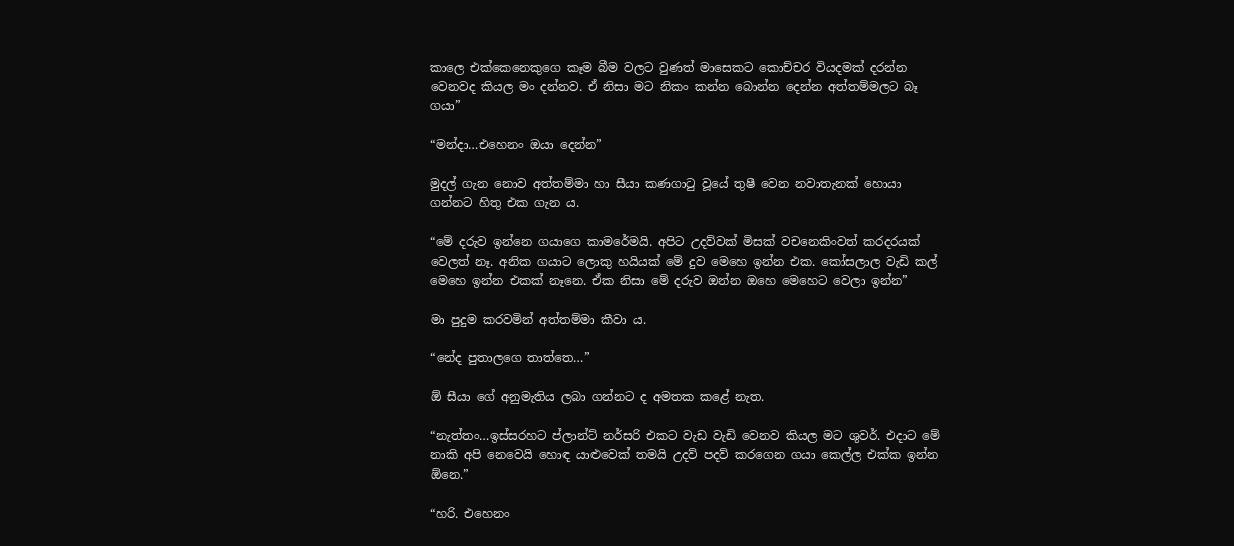කාලෙ එක්කෙනෙකුගෙ කෑම බීම වලට වුණත් මාසෙකට කොච්චර වියදමක් දරන්න වෙනවද කියල මං දන්නව. ඒ නිසා මට නිකං කන්න බොන්න දෙන්න අත්තම්මලට බෑ ගයා”

“මන්දා…එහෙනං ඔයා දෙන්න”

මුදල් ගැන නොව අත්තම්මා හා සීයා කණගාටු වූයේ තුෂී වෙන නවාතැනක් හොයා ගන්නට හිතු එක ගැන ය.

“මේ දරුව ඉන්නෙ ගයාගෙ කාමරේමයි. අපිට උදව්වක් මිසක් වචනෙකිංවත් කරදරයක් වෙලත් නෑ. අනික ගයාට ලොකු හයියක් මේ දුව මෙහෙ ඉන්න එක. කෝසලාල වැඩි කල් මෙහෙ ඉන්න එකක් නෑනෙ. ඒක නිසා මේ දරුව ඔන්න ඔහෙ මෙහෙට වෙලා ඉන්න”

මා පුදුම කරවමින් අත්තම්මා කීවා ය.

“නේද පුතාලගෙ තාත්තෙ…”

ඕ සීයා ගේ අනුමැතිය ලබා ගන්නට ද අමතක කළේ නැත.

“නැත්තං…ඉස්සරහට ප්ලාන්ට් නර්සරි එකට වැඩ වැඩි වෙනව කියල මට ශුවර්. එදාට මේ නාකි අපි නෙවෙයි හොඳ යාළුවෙක් තමයි උදව් පදව් කරගෙන ගයා කෙල්ල එක්ක ඉන්න ඕනෙ.”

“හරි. එහෙනං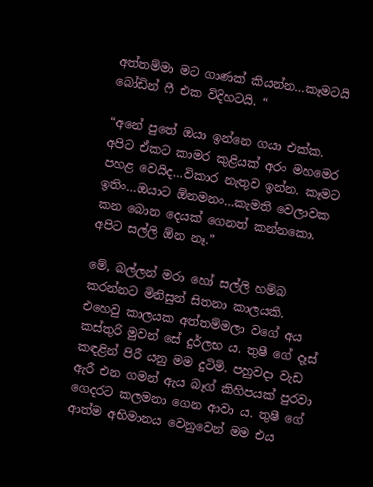අත්තම්මා මට ගාණක් කියන්න…කෑමටයි බෝඩින් ෆී එක විදිහටයි. “

“අනේ පුතේ ඔයා ඉන්නෙ ගයා එක්ක. අපිට ඒකට කාමර කුළියක් අරං මහමෙර පහළ වෙයිද…විකාර නැතුව ඉන්න. කෑමට ඉතිං…ඔයාට ඕනමනං…කැමති වෙලාවක කන බොන දෙයක් ගෙනත් කන්නකො. අපිට සල්ලි ඕන නෑ.”

මේ, බල්ලන් මරා හෝ සල්ලි හම්බ කරන්නට මිනිසුන් සිතනා කාලයකි. එහෙවු කාලයක අත්තම්මලා වගේ අය කස්තුරි මුවන් සේ දුර්ලභ ය. තුෂී ගේ දෑස් කඳළින් පිරී යනු මම දුටිමි. පහුවදා වැඩ ඇරී එන ගමන් ඇය බෑග් කිහිපයක් පුරවා ගෙදරට කලමනා ගෙන ආවා ය. තුෂී ගේ ආත්ම අභිමානය වෙනුවෙන් මම එය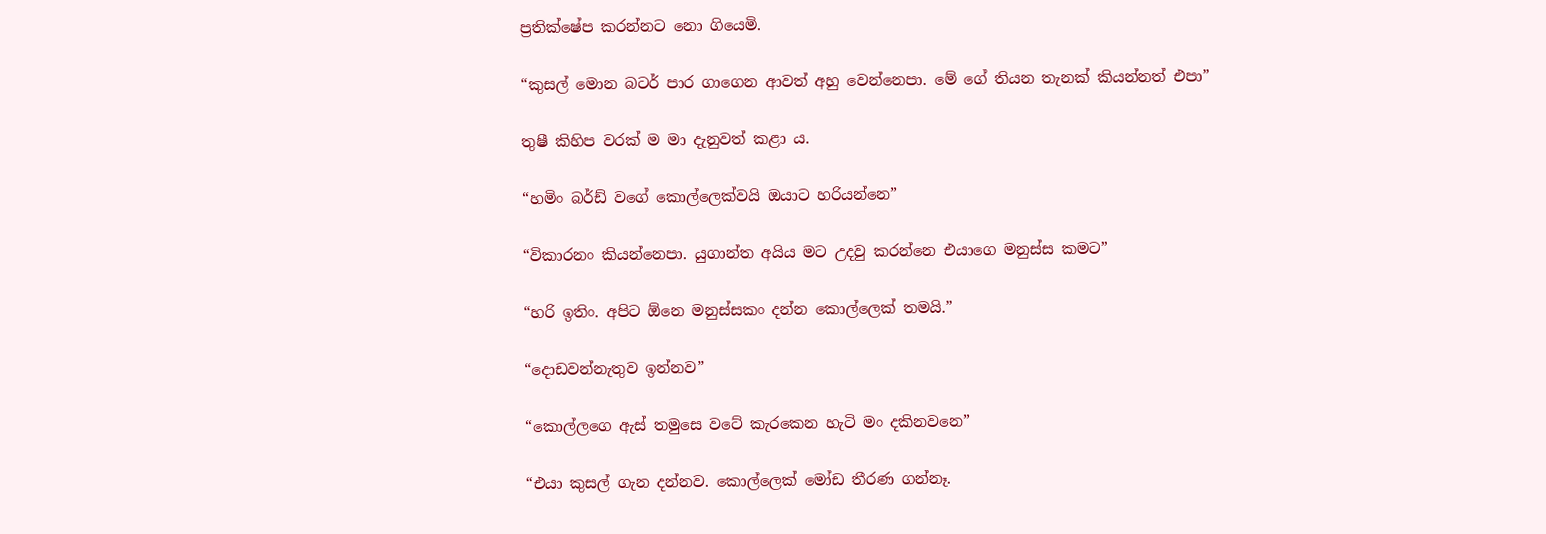ප්‍රතික්ෂේප කරන්නට නො ගියෙමි.

“කුසල් මොන බටර් පාර ගාගෙන ආවත් අහු වෙන්නෙපා. මේ ගේ තියන තැනක් කියන්නත් එපා”

තුෂී කිහිප වරක් ම මා දැනුවත් කළා ය.

“හමිං බර්ඩ් වගේ කොල්ලෙක්වයි ඔයාට හරියන්නෙ”

“විකාරනං කියන්නෙපා. යුගාන්ත අයිය මට උදවු කරන්නෙ එයාගෙ මනුස්ස කමට”

“හරි ඉතිං. අපිට ඕනෙ මනුස්සකං දන්න කොල්ලෙක් තමයි.”

“දොඩවන්නැතුව ඉන්නව”

“කොල්ලගෙ ඇස් තමුසෙ වටේ කැරකෙන හැටි මං දකිනවනෙ”

“එයා කුසල් ගැන දන්නව. කොල්ලෙක් මෝඩ තීරණ ගන්නෑ.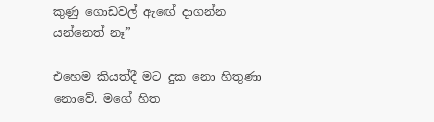කුණු ගොඩවල් ඇඟේ දාගන්න යන්නෙත් නෑ”

එහෙම කියත්දී මට දුක නො හිතුණා නොවේ. මගේ හිත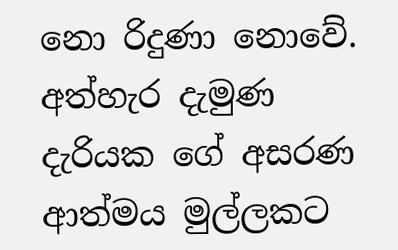නො රිදුණා නොවේ. අත්හැර දැමුණ දැරියක ගේ අසරණ ආත්මය මුල්ලකට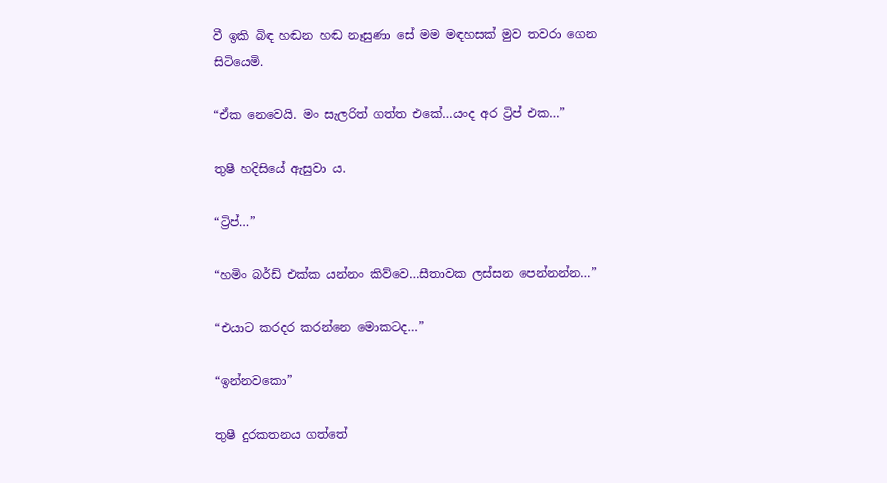වී ඉකි බිඳ හඬන හඬ නෑසුණා සේ මම මඳහසක් මුව තවරා ගෙන සිටියෙමි.

“ඒක නෙවෙයි. මං සැලරිත් ගත්ත එකේ…යංද අර ට්‍රිප් එක…”

තුෂී හදිසියේ ඇසුවා ය.

“ට්‍රිප්…”

“හමිං බර්ඩ් එක්ක යන්නං කිව්වෙ…සීතාවක ලස්සන පෙන්නන්න…”

“එයාට කරදර කරන්නෙ මොකටද…”

“ඉන්නවකො”

තුෂී දුරකතනය ගත්තේ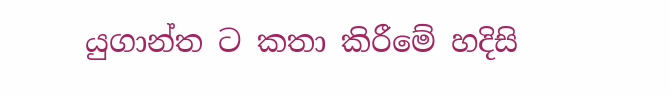යුගාන්ත ට කතා කිරීමේ හදිසි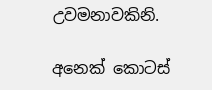උවමනාවකිනි.

අනෙක් කොටස්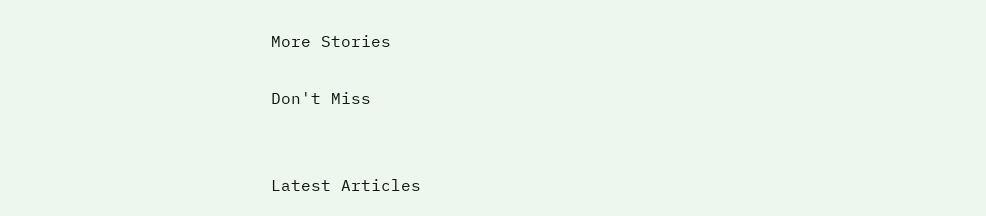More Stories

Don't Miss


Latest Articles